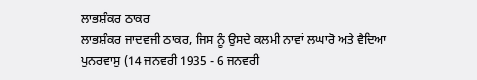ਲਾਭਸ਼ੰਕਰ ਠਾਕਰ
ਲਾਭਸ਼ੰਕਰ ਜਾਦਵਜੀ ਠਾਕਰ, ਜਿਸ ਨੂੰ ਉਸਦੇ ਕਲਮੀ ਨਾਵਾਂ ਲਘਾਰੋ ਅਤੇ ਵੈਦਿਆ ਪੁਨਰਵਾਸੁ (14 ਜਨਵਰੀ 1935 - 6 ਜਨਵਰੀ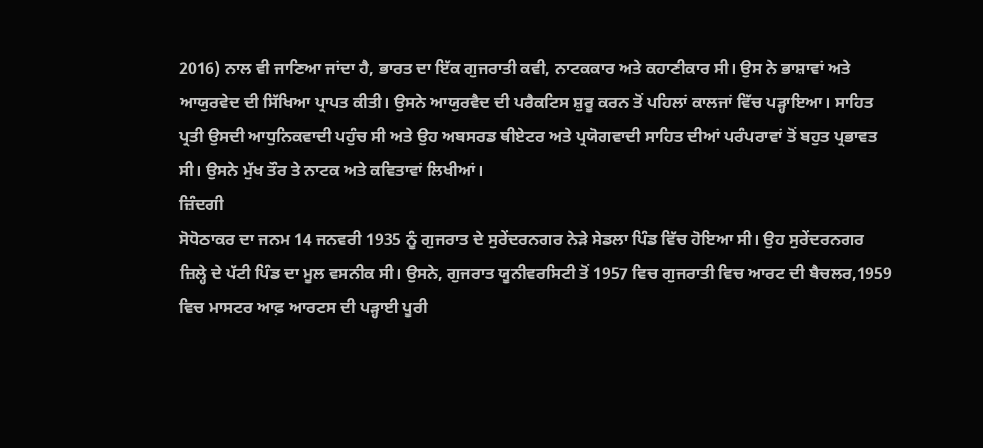2016) ਨਾਲ ਵੀ ਜਾਣਿਆ ਜਾਂਦਾ ਹੈ, ਭਾਰਤ ਦਾ ਇੱਕ ਗੁਜਰਾਤੀ ਕਵੀ, ਨਾਟਕਕਾਰ ਅਤੇ ਕਹਾਣੀਕਾਰ ਸੀ। ਉਸ ਨੇ ਭਾਸ਼ਾਵਾਂ ਅਤੇ ਆਯੁਰਵੇਦ ਦੀ ਸਿੱਖਿਆ ਪ੍ਰਾਪਤ ਕੀਤੀ। ਉਸਨੇ ਆਯੁਰਵੈਦ ਦੀ ਪਰੈਕਟਿਸ ਸ਼ੁਰੂ ਕਰਨ ਤੋਂ ਪਹਿਲਾਂ ਕਾਲਜਾਂ ਵਿੱਚ ਪੜ੍ਹਾਇਆ। ਸਾਹਿਤ ਪ੍ਰਤੀ ਉਸਦੀ ਆਧੁਨਿਕਵਾਦੀ ਪਹੁੰਚ ਸੀ ਅਤੇ ਉਹ ਅਬਸਰਡ ਥੀਏਟਰ ਅਤੇ ਪ੍ਰਯੋਗਵਾਦੀ ਸਾਹਿਤ ਦੀਆਂ ਪਰੰਪਰਾਵਾਂ ਤੋਂ ਬਹੁਤ ਪ੍ਰਭਾਵਤ ਸੀ। ਉਸਨੇ ਮੁੱਖ ਤੌਰ ਤੇ ਨਾਟਕ ਅਤੇ ਕਵਿਤਾਵਾਂ ਲਿਖੀਆਂ।
ਜ਼ਿੰਦਗੀ
ਸੋਧੋਠਾਕਰ ਦਾ ਜਨਮ 14 ਜਨਵਰੀ 1935 ਨੂੰ ਗੁਜਰਾਤ ਦੇ ਸੁਰੇਂਦਰਨਗਰ ਨੇੜੇ ਸੇਡਲਾ ਪਿੰਡ ਵਿੱਚ ਹੋਇਆ ਸੀ। ਉਹ ਸੁਰੇਂਦਰਨਗਰ ਜ਼ਿਲ੍ਹੇ ਦੇ ਪੱਟੀ ਪਿੰਡ ਦਾ ਮੂਲ ਵਸਨੀਕ ਸੀ। ਉਸਨੇ, ਗੁਜਰਾਤ ਯੂਨੀਵਰਸਿਟੀ ਤੋਂ 1957 ਵਿਚ ਗੁਜਰਾਤੀ ਵਿਚ ਆਰਟ ਦੀ ਬੈਚਲਰ,1959 ਵਿਚ ਮਾਸਟਰ ਆਫ਼ ਆਰਟਸ ਦੀ ਪੜ੍ਹਾਈ ਪੂਰੀ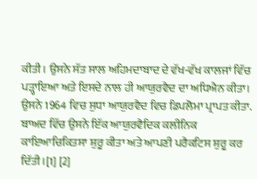ਕੀਤੀ । ਉਸਨੇ ਸੱਤ ਸਾਲ ਅਹਿਮਦਾਬਾਦ ਦੇ ਵੱਖ-ਵੱਖ ਕਾਲਜਾਂ ਵਿੱਚ ਪੜ੍ਹਾਇਆ ਅਤੇ ਇਸਦੇ ਨਾਲ ਹੀ ਆਯੁਰਵੈਦ ਦਾ ਅਧਿਐਨ ਕੀਤਾ। ਉਸਨੇ 1964 ਵਿਚ ਸੁਧਾ ਆਯੁਰਵੈਦ ਵਿਚ ਡਿਪਲੋਮਾ ਪ੍ਰਾਪਤ ਕੀਤਾ. ਬਾਅਦ ਵਿੱਚ ਉਸਨੇ ਇੱਕ ਆਯੁਰਵੈਦਿਕ ਕਲੀਨਿਕ ਕਾਇਆਚਿਕਿਤਸਾ ਸ਼ੁਰੂ ਕੀਤਾ ਅਤੇ ਆਪਣੀ ਪਰੈਕਟਿਸ ਸ਼ੁਰੂ ਕਰ ਦਿੱਤੀ।[1] [2]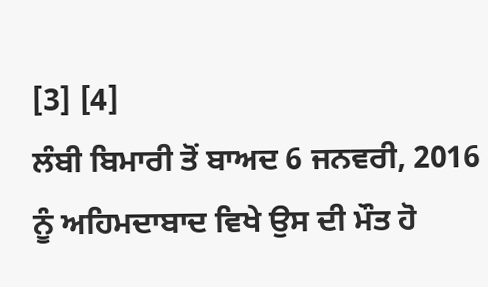[3] [4]
ਲੰਬੀ ਬਿਮਾਰੀ ਤੋਂ ਬਾਅਦ 6 ਜਨਵਰੀ, 2016 ਨੂੰ ਅਹਿਮਦਾਬਾਦ ਵਿਖੇ ਉਸ ਦੀ ਮੌਤ ਹੋ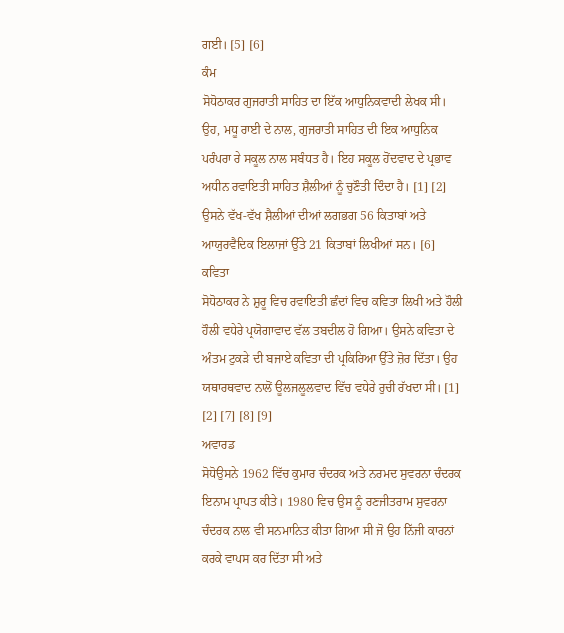ਗਈ। [5] [6]
ਕੰਮ
ਸੋਧੋਠਾਕਰ ਗੁਜਰਾਤੀ ਸਾਹਿਤ ਦਾ ਇੱਕ ਆਧੁਨਿਕਵਾਦੀ ਲੇਖਕ ਸੀ। ਉਹ, ਮਧੂ ਰਾਈ ਦੇ ਨਾਲ, ਗੁਜਰਾਤੀ ਸਾਹਿਤ ਦੀ ਇਕ ਆਧੁਨਿਕ ਪਰੰਪਰਾ ਰੇ ਸਕੂਲ ਨਾਲ ਸਬੰਧਤ ਹੈ। ਇਹ ਸਕੂਲ ਹੋਂਦਵਾਦ ਦੇ ਪ੍ਰਭਾਵ ਅਧੀਨ ਰਵਾਇਤੀ ਸਾਹਿਤ ਸ਼ੈਲੀਆਂ ਨੂੰ ਚੁਣੌਤੀ ਦਿੰਦਾ ਹੈ। [1] [2]
ਉਸਨੇ ਵੱਖ-ਵੱਖ ਸ਼ੈਲੀਆਂ ਦੀਆਂ ਲਗਭਗ 56 ਕਿਤਾਬਾਂ ਅਤੇ ਆਯੁਰਵੈਦਿਕ ਇਲਾਜਾਂ ਉੱਤੇ 21 ਕਿਤਾਬਾਂ ਲਿਖੀਆਂ ਸਨ। [6]
ਕਵਿਤਾ
ਸੋਧੋਠਾਕਰ ਨੇ ਸ਼ੁਰੂ ਵਿਚ ਰਵਾਇਤੀ ਛੰਦਾਂ ਵਿਚ ਕਵਿਤਾ ਲਿਖੀ ਅਤੇ ਹੌਲੀ ਹੌਲੀ ਵਧੇਰੇ ਪ੍ਰਯੋਗਾਵਾਦ ਵੱਲ ਤਬਦੀਲ ਹੋ ਗਿਆ। ਉਸਨੇ ਕਵਿਤਾ ਦੇ ਅੰਤਮ ਟੁਕੜੇ ਦੀ ਬਜਾਏ ਕਵਿਤਾ ਦੀ ਪ੍ਰਕਿਰਿਆ ਉੱਤੇ ਜ਼ੋਰ ਦਿੱਤਾ। ਉਹ ਯਥਾਰਥਵਾਦ ਨਾਲੋਂ ਊਲਜਲੂਲਵਾਦ ਵਿੱਚ ਵਧੇਰੇ ਰੁਚੀ ਰੱਖਦਾ ਸੀ। [1] [2] [7] [8] [9]
ਅਵਾਰਡ
ਸੋਧੋਉਸਨੇ 1962 ਵਿੱਚ ਕੁਮਾਰ ਚੰਦਰਕ ਅਤੇ ਨਰਮਦ ਸੁਵਰਨਾ ਚੰਦਰਕ ਇਨਾਮ ਪ੍ਰਾਪਤ ਕੀਤੇ। 1980 ਵਿਚ ਉਸ ਨੂੰ ਰਣਜੀਤਰਾਮ ਸੁਵਰਨਾ ਚੰਦਰਕ ਨਾਲ ਵੀ ਸਨਮਾਨਿਤ ਕੀਤਾ ਗਿਆ ਸੀ ਜੋ ਉਹ ਨਿੱਜੀ ਕਾਰਨਾਂ ਕਰਕੇ ਵਾਪਸ ਕਰ ਦਿੱਤਾ ਸੀ ਅਤੇ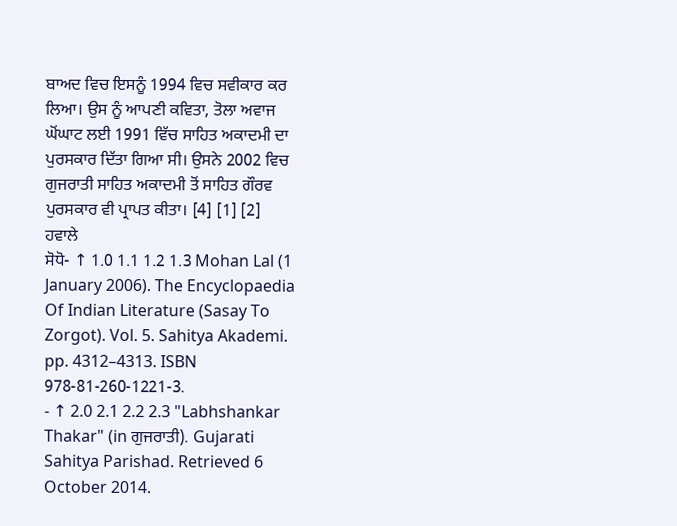ਬਾਅਦ ਵਿਚ ਇਸਨੂੰ 1994 ਵਿਚ ਸਵੀਕਾਰ ਕਰ ਲਿਆ। ਉਸ ਨੂੰ ਆਪਣੀ ਕਵਿਤਾ, ਤੋਲਾ ਅਵਾਜ ਘੋਂਘਾਟ ਲਈ 1991 ਵਿੱਚ ਸਾਹਿਤ ਅਕਾਦਮੀ ਦਾ ਪੁਰਸਕਾਰ ਦਿੱਤਾ ਗਿਆ ਸੀ। ਉਸਨੇ 2002 ਵਿਚ ਗੁਜਰਾਤੀ ਸਾਹਿਤ ਅਕਾਦਮੀ ਤੋਂ ਸਾਹਿਤ ਗੌਰਵ ਪੁਰਸਕਾਰ ਵੀ ਪ੍ਰਾਪਤ ਕੀਤਾ। [4] [1] [2]
ਹਵਾਲੇ
ਸੋਧੋ- ↑ 1.0 1.1 1.2 1.3 Mohan Lal (1 January 2006). The Encyclopaedia Of Indian Literature (Sasay To Zorgot). Vol. 5. Sahitya Akademi. pp. 4312–4313. ISBN 978-81-260-1221-3.
- ↑ 2.0 2.1 2.2 2.3 "Labhshankar Thakar" (in ਗੁਜਰਾਤੀ). Gujarati Sahitya Parishad. Retrieved 6 October 2014.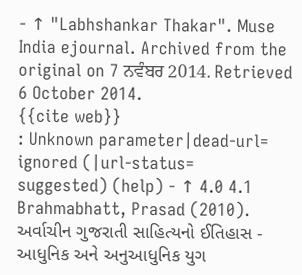- ↑ "Labhshankar Thakar". Muse India ejournal. Archived from the original on 7 ਨਵੰਬਰ 2014. Retrieved 6 October 2014.
{{cite web}}
: Unknown parameter|dead-url=
ignored (|url-status=
suggested) (help) - ↑ 4.0 4.1 Brahmabhatt, Prasad (2010). અર્વાચીન ગુજરાતી સાહિત્યનો ઈતિહાસ - આધુનિક અને અનુઆધુનિક યુગ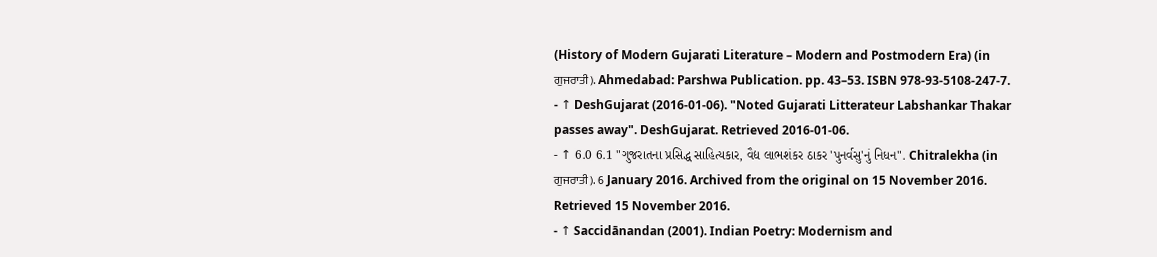(History of Modern Gujarati Literature – Modern and Postmodern Era) (in ਗੁਜਰਾਤੀ). Ahmedabad: Parshwa Publication. pp. 43–53. ISBN 978-93-5108-247-7.
- ↑ DeshGujarat (2016-01-06). "Noted Gujarati Litterateur Labshankar Thakar passes away". DeshGujarat. Retrieved 2016-01-06.
- ↑ 6.0 6.1 "ગુજરાતના પ્રસિદ્ધ સાહિત્યકાર, વૈદ્ય લાભશંકર ઠાકર 'પુનર્વસુ'નું નિધન". Chitralekha (in ਗੁਜਰਾਤੀ). 6 January 2016. Archived from the original on 15 November 2016. Retrieved 15 November 2016.
- ↑ Saccidānandan (2001). Indian Poetry: Modernism and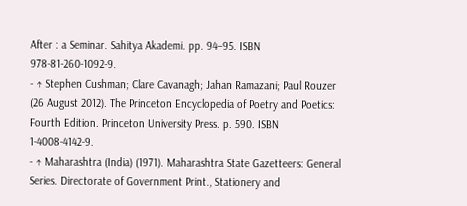After : a Seminar. Sahitya Akademi. pp. 94–95. ISBN 978-81-260-1092-9.
- ↑ Stephen Cushman; Clare Cavanagh; Jahan Ramazani; Paul Rouzer (26 August 2012). The Princeton Encyclopedia of Poetry and Poetics: Fourth Edition. Princeton University Press. p. 590. ISBN 1-4008-4142-9.
- ↑ Maharashtra (India) (1971). Maharashtra State Gazetteers: General Series. Directorate of Government Print., Stationery and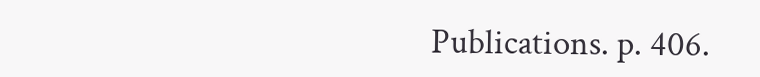Publications. p. 406.